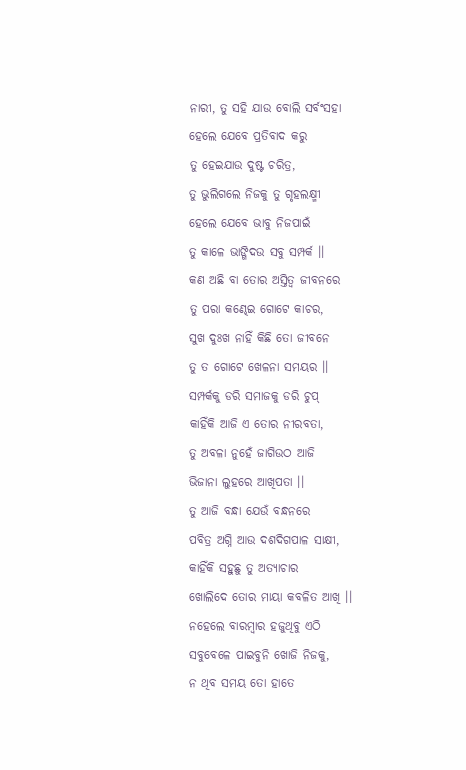ନାରୀ, ତୁ ସହି ଯାଉ ବୋଲି ସର୍ବଂସହା
ହେଲେ ଯେବେ ପ୍ରତିବାଦ କରୁ
ତୁ ହେଇଯାଉ ଦୁଷ୍ଟ ଚରିତ୍ର,
ତୁ ଭୁଲିଗଲେ ନିଜକୁ ତୁ ଗୃହଲକ୍ଷ୍ମୀ
ହେଲେ ଯେବେ ଭାବୁ ନିଜପାଇଁ
ତୁ କାଳେ ଭାଙ୍ଗିଦଉ ସବୁ ସମ୍ପର୍କ ।।
କଣ ଅଛି ବା ତୋର ଅସ୍ତିତ୍ଵ ଜୀବନରେ
ତୁ ପରା କଣ୍ଢେଇ ଗୋଟେ କାଚର,
ସୁଖ ଦୁଃଖ ନାହିଁ କିଛି ତୋ ଜୀବନେ
ତୁ ତ ଗୋଟେ ଖେଳନା ସମୟର ।।
ସମ୍ପର୍କକୁ ଡରି ସମାଜକୁ ଡରି ଚୁପ୍
କାହିଁକି ଆଜି ଏ ତୋର ନୀରବତା,
ତୁ ଅବଳା ନୁହେଁ ଜାଗିଉଠ ଆଜି
ଭିଜାନା ଲୁହରେ ଆଖିପତା ।।
ତୁ ଆଜି ବନ୍ଧା ଯେଉଁ ବନ୍ଧନରେ
ପବିତ୍ର ଅଗ୍ନି ଆଉ ଦଶଦିଗପାଳ ସାକ୍ଷୀ,
କାହିଁକି ସହୁଛୁ ତୁ ଅତ୍ୟାଚାର
ଖୋଲିଦେ ତୋର ମାୟା କବଳିତ ଆଖି ।।
ନହେଲେ ବାରମ୍ବାର ହଜୁଥିବୁ ଏଠି
ସବୁବେଳେ ପାଇବୁନି ଖୋଜି ନିଜକୁ,
ନ ଥିବ ସମୟ ତୋ ହାତେ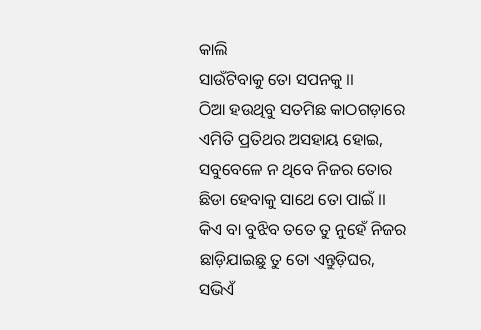କାଲି
ସାଉଁଟିବାକୁ ତୋ ସପନକୁ ।।
ଠିଆ ହଉଥିବୁ ସତମିଛ କାଠଗଡ଼ାରେ
ଏମିତି ପ୍ରତିଥର ଅସହାୟ ହୋଇ,
ସବୁବେଳେ ନ ଥିବେ ନିଜର ତୋର
ଛିଡା ହେବାକୁ ସାଥେ ତୋ ପାଇଁ ।।
କିଏ ବା ବୁଝିବ ତତେ ତୁ ନୁହେଁ ନିଜର
ଛାଡ଼ିଯାଇଛୁ ତୁ ତୋ ଏନ୍ତୁଡ଼ିଘର,
ସଭିଏଁ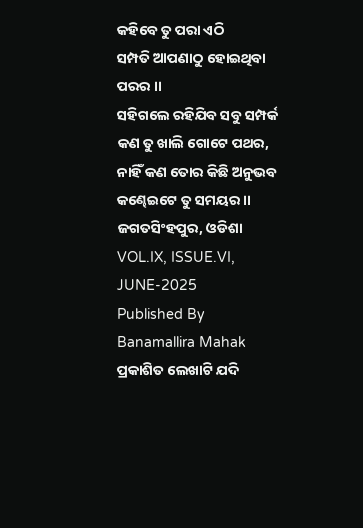କହିବେ ତୁ ପରା ଏଠି
ସମ୍ପତି ଆପଣାଠୁ ହୋଇଥିବା ପରର ।।
ସହିଗଲେ ରହିଯିବ ସବୁ ସମ୍ପର୍କ
କଣ ତୁ ଖାଲି ଗୋଟେ ପଥର,
ନାହିଁ କଣ ତୋର କିଛି ଅନୁଭବ
କଣ୍ଢେଇଟେ ତୁ ସମୟର ।।
ଜଗତସିଂହପୁର, ଓଡିଶା
VOL.IX, ISSUE.VI, JUNE-2025
Published By Banamallira Mahak
ପ୍ରକାଶିତ ଲେଖାଟି ଯଦି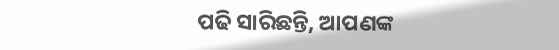ପଢି ସାରିଛନ୍ତି, ଆପଣଙ୍କ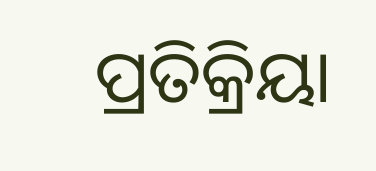ପ୍ରତିକ୍ରିୟା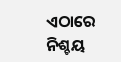ଏଠାରେ ନିଶ୍ଚୟ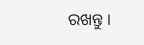ରଖନ୍ତୁ ।